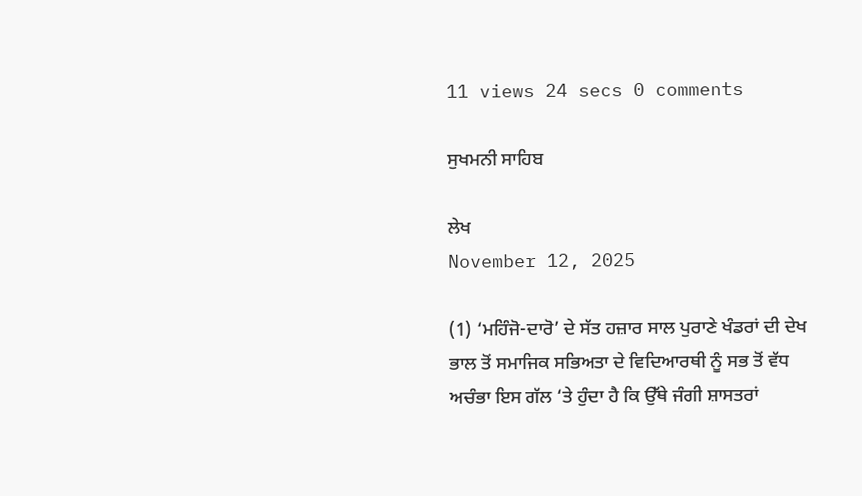11 views 24 secs 0 comments

ਸੁਖਮਨੀ ਸਾਹਿਬ

ਲੇਖ
November 12, 2025

(1) ‘ਮਹਿੰਜੋ-ਦਾਰੋ’ ਦੇ ਸੱਤ ਹਜ਼ਾਰ ਸਾਲ ਪੁਰਾਣੇ ਖੰਡਰਾਂ ਦੀ ਦੇਖ ਭਾਲ ਤੋਂ ਸਮਾਜਿਕ ਸਭਿਅਤਾ ਦੇ ਵਿਦਿਆਰਥੀ ਨੂੰ ਸਭ ਤੋਂ ਵੱਧ ਅਚੰਭਾ ਇਸ ਗੱਲ ‘ਤੇ ਹੁੰਦਾ ਹੈ ਕਿ ਉੱਥੇ ਜੰਗੀ ਸ਼ਾਸਤਰਾਂ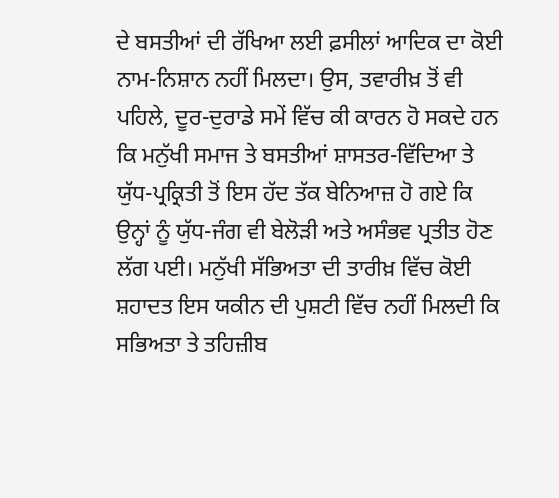ਦੇ ਬਸਤੀਆਂ ਦੀ ਰੱਖਿਆ ਲਈ ਫ਼ਸੀਲਾਂ ਆਦਿਕ ਦਾ ਕੋਈ ਨਾਮ-ਨਿਸ਼ਾਨ ਨਹੀਂ ਮਿਲਦਾ। ਉਸ, ਤਵਾਰੀਖ਼ ਤੋਂ ਵੀ ਪਹਿਲੇ, ਦੂਰ-ਦੁਰਾਡੇ ਸਮੇਂ ਵਿੱਚ ਕੀ ਕਾਰਨ ਹੋ ਸਕਦੇ ਹਨ ਕਿ ਮਨੁੱਖੀ ਸਮਾਜ ਤੇ ਬਸਤੀਆਂ ਸ਼ਾਸਤਰ-ਵਿੱਦਿਆ ਤੇ ਯੁੱਧ-ਪ੍ਰਕ੍ਰਿਤੀ ਤੋਂ ਇਸ ਹੱਦ ਤੱਕ ਬੇਨਿਆਜ਼ ਹੋ ਗਏ ਕਿ ਉਨ੍ਹਾਂ ਨੂੰ ਯੁੱਧ-ਜੰਗ ਵੀ ਬੇਲੋੜੀ ਅਤੇ ਅਸੰਭਵ ਪ੍ਰਤੀਤ ਹੋਣ ਲੱਗ ਪਈ। ਮਨੁੱਖੀ ਸੱਭਿਅਤਾ ਦੀ ਤਾਰੀਖ਼ ਵਿੱਚ ਕੋਈ ਸ਼ਹਾਦਤ ਇਸ ਯਕੀਨ ਦੀ ਪੁਸ਼ਟੀ ਵਿੱਚ ਨਹੀਂ ਮਿਲਦੀ ਕਿ ਸਭਿਅਤਾ ਤੇ ਤਹਿਜ਼ੀਬ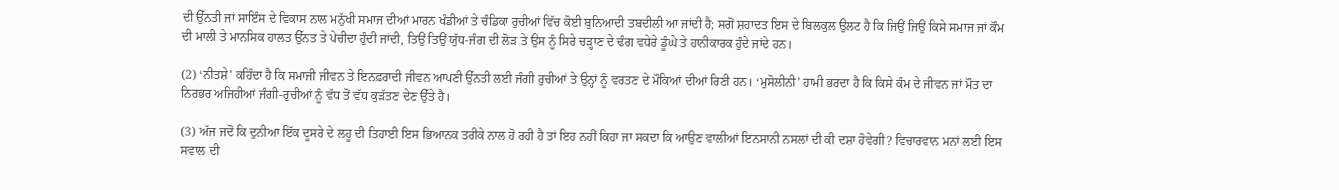ਦੀ ਉੱਨਤੀ ਜਾਂ ਸਾਇੰਸ ਦੇ ਵਿਕਾਸ ਨਾਲ ਮਨੁੱਖੀ ਸਮਾਜ ਦੀਆਂ ਮਾਰਨ ਖੰਡੀਆਂ ਤੇ ਚੰਡਿਕਾ ਰੁਚੀਆਂ ਵਿੱਚ ਕੋਈ ਬੁਨਿਆਦੀ ਤਬਦੀਲੀ ਆ ਜਾਂਦੀ ਹੈ; ਸਗੋਂ ਸ਼ਹਾਦਤ ਇਸ ਦੇ ਬਿਲਕੁਲ ਉਲਟ ਹੈ ਕਿ ਜਿਉਂ ਜਿਉਂ ਕਿਸੇ ਸਮਾਜ ਜਾਂ ਕੌਮ ਦੀ ਮਾਲੀ ਤੇ ਮਾਨਸਿਕ ਹਾਲਤ ਉੱਨਤ ਤੇ ਪੇਚੀਦਾ ਹੁੰਦੀ ਜਾਂਦੀ, ਤਿਉਂ ਤਿਉਂ ਯੁੱਧ-ਜੰਗ ਦੀ ਲੋੜ ਤੇ ਉਸ ਨੂੰ ਸਿਰੇ ਚੜ੍ਹਾਣ ਦੇ ਢੰਗ ਵਧੇਰੇ ਡੂੰਘੇ ਤੇ ਹਾਨੀਕਾਰਕ ਹੁੰਦੇ ਜਾਂਦੇ ਹਨ।

(2) ‘ਨੀਤਸ਼ੇ’ ਕਹਿੰਦਾ ਹੈ ਕਿ ਸਮਾਜੀ ਜੀਵਨ ਤੇ ਇਨਫ਼ਰਾਦੀ ਜੀਵਨ ਆਪਣੀ ਉੱਨਤੀ ਲਈ ਜੰਗੀ ਰੁਚੀਆਂ ਤੇ ਉਨ੍ਹਾਂ ਨੂੰ ਵਰਤਣ ਦੇ ਮੌਕਿਆਂ ਦੀਆਂ ਰਿਣੀ ਹਨ। ‘ਮੁਸੋਲੀਨੀ’ ਹਾਮੀ ਭਰਦਾ ਹੈ ਕਿ ਕਿਸੇ ਕੰਮ ਦੇ ਜੀਵਨ ਜਾਂ ਮੌਤ ਦਾ ਨਿਰਭਰ ਅਜਿਹੀਆਂ ਜੰਗੀ-ਰੁਚੀਆਂ ਨੂੰ ਵੱਧ ਤੋਂ ਵੱਧ ਕੁੜੱਤਣ ਦੇਣ ਉੱਤੇ ਹੈ।

(3) ਅੱਜ ਜਦੋਂ ਕਿ ਦੁਨੀਆ ਇੱਕ ਦੂਸਰੇ ਦੇ ਲਹੂ ਦੀ ਤਿਹਾਈ ਇਸ ਭਿਆਨਕ ਤਰੀਕੇ ਨਾਲ ਹੋ ਰਹੀ ਹੈ ਤਾਂ ਇਹ ਨਹੀਂ ਕਿਹਾ ਜਾ ਸਕਦਾ ਕਿ ਆਉਣ ਵਾਲੀਆਂ ਇਨਸਾਨੀ ਨਸਲਾਂ ਦੀ ਕੀ ਦਸ਼ਾ ਹੋਵੇਗੀ? ਵਿਚਾਰਵਾਨ ਮਨਾਂ ਲਈ ਇਸ ਸਵਾਲ ਦੀ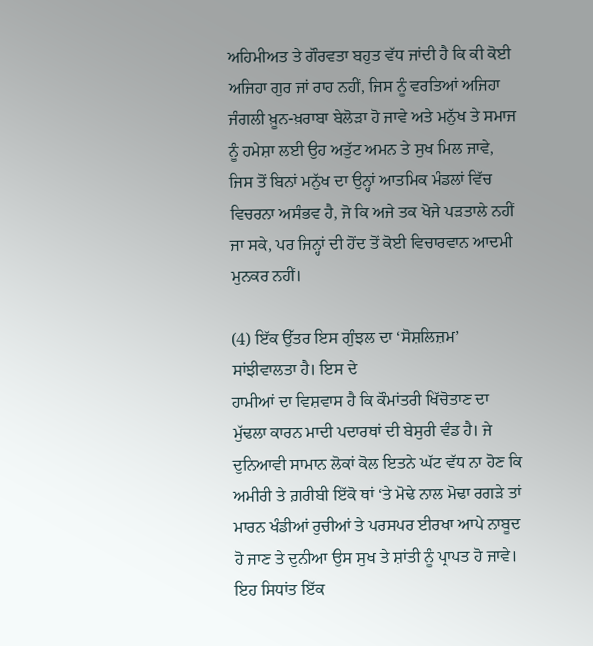ਅਹਿਮੀਅਤ ਤੇ ਗੌਰਵਤਾ ਬਹੁਤ ਵੱਧ ਜਾਂਦੀ ਹੈ ਕਿ ਕੀ ਕੋਈ ਅਜਿਹਾ ਗੁਰ ਜਾਂ ਰਾਹ ਨਹੀਂ, ਜਿਸ ਨੂੰ ਵਰਤਿਆਂ ਅਜਿਹਾ ਜੰਗਲੀ ਖ਼ੂਨ-ਖ਼ਰਾਬਾ ਬੇਲੋੜਾ ਹੋ ਜਾਵੇ ਅਤੇ ਮਨੁੱਖ ਤੇ ਸਮਾਜ ਨੂੰ ਹਮੇਸ਼ਾ ਲਈ ਉਹ ਅਤੁੱਟ ਅਮਨ ਤੇ ਸੁਖ ਮਿਲ ਜਾਵੇ, ਜਿਸ ਤੋਂ ਬਿਨਾਂ ਮਨੁੱਖ ਦਾ ਉਨ੍ਹਾਂ ਆਤਮਿਕ ਮੰਡਲਾਂ ਵਿੱਚ ਵਿਚਰਨਾ ਅਸੰਭਵ ਹੈ, ਜੋ ਕਿ ਅਜੇ ਤਕ ਖੋਜੇ ਪੜਤਾਲੇ ਨਹੀਂ ਜਾ ਸਕੇ, ਪਰ ਜਿਨ੍ਹਾਂ ਦੀ ਹੋਂਦ ਤੋਂ ਕੋਈ ਵਿਚਾਰਵਾਨ ਆਦਮੀ ਮੁਨਕਰ ਨਹੀਂ।

(4) ਇੱਕ ਉੱਤਰ ਇਸ ਗੁੰਝਲ ਦਾ ‘ਸੋਸ਼ਲਿਜ਼ਮ’ ਸਾਂਝੀਵਾਲਤਾ ਹੈ। ਇਸ ਦੇ
ਹਾਮੀਆਂ ਦਾ ਵਿਸ਼ਵਾਸ ਹੈ ਕਿ ਕੌਮਾਂਤਰੀ ਖਿੱਚੋਤਾਣ ਦਾ ਮੁੱਢਲਾ ਕਾਰਨ ਮਾਦੀ ਪਦਾਰਥਾਂ ਦੀ ਬੇਸੁਰੀ ਵੰਡ ਹੈ। ਜੇ ਦੁਨਿਆਵੀ ਸਾਮਾਨ ਲੋਕਾਂ ਕੋਲ ਇਤਨੇ ਘੱਟ ਵੱਧ ਨਾ ਹੋਣ ਕਿ ਅਮੀਰੀ ਤੇ ਗ਼ਰੀਬੀ ਇੱਕੋ ਥਾਂ ‘ਤੇ ਮੋਢੇ ਨਾਲ ਮੋਢਾ ਰਗੜੇ ਤਾਂ ਮਾਰਨ ਖੰਡੀਆਂ ਰੁਚੀਆਂ ਤੇ ਪਰਸਪਰ ਈਰਖਾ ਆਪੇ ਨਾਬੂਦ ਹੋ ਜਾਣ ਤੇ ਦੁਨੀਆ ਉਸ ਸੁਖ ਤੇ ਸ਼ਾਂਤੀ ਨੂੰ ਪ੍ਰਾਪਤ ਹੋ ਜਾਵੇ। ਇਹ ਸਿਧਾਂਤ ਇੱਕ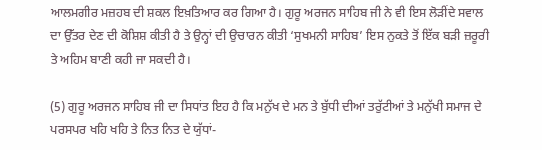ਆਲਮਗੀਰ ਮਜ਼ਹਬ ਦੀ ਸ਼ਕਲ ਇਖ਼ਤਿਆਰ ਕਰ ਗਿਆ ਹੈ। ਗੁਰੂ ਅਰਜਨ ਸਾਹਿਬ ਜੀ ਨੇ ਵੀ ਇਸ ਲੋੜੀਂਦੇ ਸਵਾਲ ਦਾ ਉੱਤਰ ਦੇਣ ਦੀ ਕੋਸ਼ਿਸ਼ ਕੀਤੀ ਹੈ ਤੇ ਉਨ੍ਹਾਂ ਦੀ ਉਚਾਰਨ ਕੀਤੀ ‘ਸੁਖਮਨੀ ਸਾਹਿਬ’ ਇਸ ਨੁਕਤੇ ਤੋਂ ਇੱਕ ਬੜੀ ਜ਼ਰੂਰੀ ਤੇ ਅਹਿਮ ਬਾਣੀ ਕਹੀ ਜਾ ਸਕਦੀ ਹੈ।

(5) ਗੁਰੂ ਅਰਜਨ ਸਾਹਿਬ ਜੀ ਦਾ ਸਿਧਾਂਤ ਇਹ ਹੈ ਕਿ ਮਨੁੱਖ ਦੇ ਮਨ ਤੇ ਬੁੱਧੀ ਦੀਆਂ ਤਰੁੱਟੀਆਂ ਤੇ ਮਨੁੱਖੀ ਸਮਾਜ ਦੇ ਪਰਸਪਰ ਖਹਿ ਖਹਿ ਤੇ ਨਿਤ ਨਿਤ ਦੇ ਯੁੱਧਾਂ-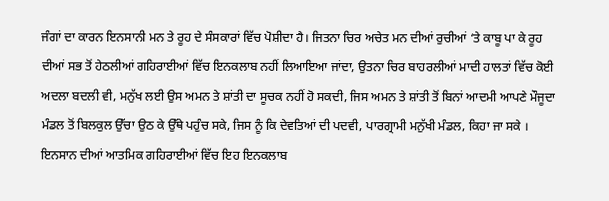ਜੰਗਾਂ ਦਾ ਕਾਰਨ ਇਨਸਾਨੀ ਮਨ ਤੇ ਰੂਹ ਦੇ ਸੰਸਕਾਰਾਂ ਵਿੱਚ ਪੋਸ਼ੀਦਾ ਹੈ। ਜਿਤਨਾ ਚਿਰ ਅਚੇਤ ਮਨ ਦੀਆਂ ਰੁਚੀਆਂ ‘ਤੇ ਕਾਬੂ ਪਾ ਕੇ ਰੂਹ ਦੀਆਂ ਸਭ ਤੋਂ ਹੇਠਲੀਆਂ ਗਹਿਰਾਈਆਂ ਵਿੱਚ ਇਨਕਲਾਬ ਨਹੀਂ ਲਿਆਇਆ ਜਾਂਦਾ, ਉਤਨਾ ਚਿਰ ਬਾਹਰਲੀਆਂ ਮਾਦੀ ਹਾਲਤਾਂ ਵਿੱਚ ਕੋਈ ਅਦਲਾ ਬਦਲੀ ਵੀ, ਮਨੁੱਖ ਲਈ ਉਸ ਅਮਨ ਤੇ ਸ਼ਾਂਤੀ ਦਾ ਸੂਚਕ ਨਹੀਂ ਹੋ ਸਕਦੀ, ਜਿਸ ਅਮਨ ਤੇ ਸ਼ਾਂਤੀ ਤੋਂ ਬਿਨਾਂ ਆਦਮੀ ਆਪਣੇ ਮੌਜੂਦਾ ਮੰਡਲ ਤੋਂ ਬਿਲਕੁਲ ਉੱਚਾ ਉਠ ਕੇ ਉੱਥੇ ਪਹੁੰਚ ਸਕੇ, ਜਿਸ ਨੂੰ ਕਿ ਦੇਵਤਿਆਂ ਦੀ ਪਦਵੀ, ਪਾਰਗ੍ਰਾਮੀ ਮਨੁੱਖੀ ਮੰਡਲ, ਕਿਹਾ ਜਾ ਸਕੇ । ਇਨਸਾਨ ਦੀਆਂ ਆਤਮਿਕ ਗਹਿਰਾਈਆਂ ਵਿੱਚ ਇਹ ਇਨਕਲਾਬ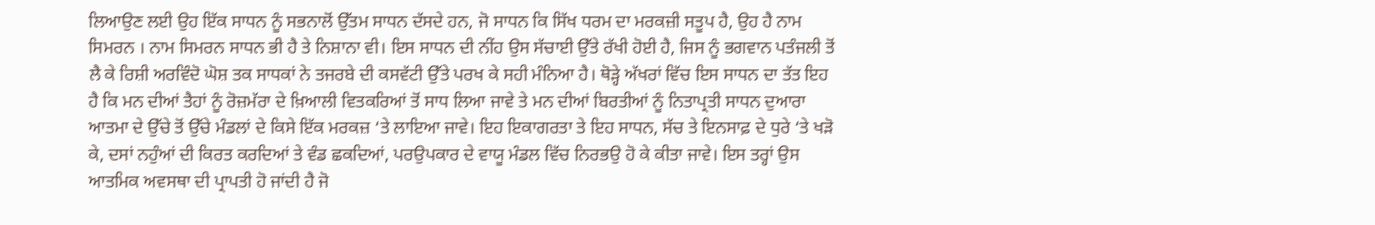ਲਿਆਉਣ ਲਈ ਉਹ ਇੱਕ ਸਾਧਨ ਨੂੰ ਸਭਨਾਲੋਂ ਉੱਤਮ ਸਾਧਨ ਦੱਸਦੇ ਹਨ, ਜੋ ਸਾਧਨ ਕਿ ਸਿੱਖ ਧਰਮ ਦਾ ਮਰਕਜ਼ੀ ਸਤੂਪ ਹੈ, ਉਹ ਹੈ ਨਾਮ ਸਿਮਰਨ । ਨਾਮ ਸਿਮਰਨ ਸਾਧਨ ਭੀ ਹੈ ਤੇ ਨਿਸ਼ਾਨਾ ਵੀ। ਇਸ ਸਾਧਨ ਦੀ ਨੀਂਹ ਉਸ ਸੱਚਾਈ ਉੱਤੇ ਰੱਖੀ ਹੋਈ ਹੈ, ਜਿਸ ਨੂੰ ਭਗਵਾਨ ਪਤੰਜਲੀ ਤੋਂ ਲੈ ਕੇ ਰਿਸ਼ੀ ਅਰਵਿੰਦੋ ਘੋਸ਼ ਤਕ ਸਾਧਕਾਂ ਨੇ ਤਜਰਬੇ ਦੀ ਕਸਵੱਟੀ ਉੱਤੇ ਪਰਖ ਕੇ ਸਹੀ ਮੰਨਿਆ ਹੈ। ਥੋੜ੍ਹੇ ਅੱਖਰਾਂ ਵਿੱਚ ਇਸ ਸਾਧਨ ਦਾ ਤੱਤ ਇਹ ਹੈ ਕਿ ਮਨ ਦੀਆਂ ਤੈਹਾਂ ਨੂੰ ਰੋਜ਼ਮੱਰਾ ਦੇ ਖ਼ਿਆਲੀ ਵਿਤਕਰਿਆਂ ਤੋਂ ਸਾਧ ਲਿਆ ਜਾਵੇ ਤੇ ਮਨ ਦੀਆਂ ਬਿਰਤੀਆਂ ਨੂੰ ਨਿਤਾਪ੍ਰਤੀ ਸਾਧਨ ਦੁਆਰਾ ਆਤਮਾ ਦੇ ਉੱਚੇ ਤੋਂ ਉੱਚੇ ਮੰਡਲਾਂ ਦੇ ਕਿਸੇ ਇੱਕ ਮਰਕਜ਼ ‘ਤੇ ਲਾਇਆ ਜਾਵੇ। ਇਹ ਇਕਾਗਰਤਾ ਤੇ ਇਹ ਸਾਧਨ, ਸੱਚ ਤੇ ਇਨਸਾਫ਼ ਦੇ ਧੁਰੇ ‘ਤੇ ਖੜੋ ਕੇ, ਦਸਾਂ ਨਹੁੰਆਂ ਦੀ ਕਿਰਤ ਕਰਦਿਆਂ ਤੇ ਵੰਡ ਛਕਦਿਆਂ, ਪਰਉਪਕਾਰ ਦੇ ਵਾਯੂ ਮੰਡਲ ਵਿੱਚ ਨਿਰਭਉ ਹੋ ਕੇ ਕੀਤਾ ਜਾਵੇ। ਇਸ ਤਰ੍ਹਾਂ ਉਸ ਆਤਮਿਕ ਅਵਸਥਾ ਦੀ ਪ੍ਰਾਪਤੀ ਹੋ ਜਾਂਦੀ ਹੈ ਜੋ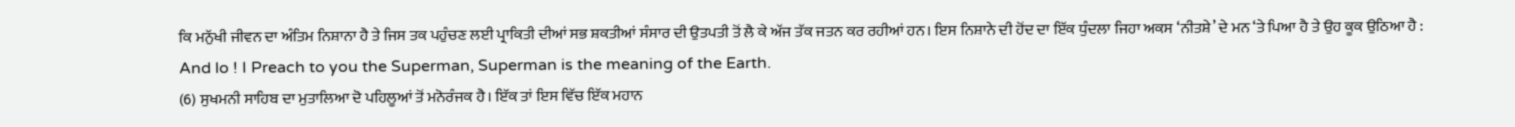ਕਿ ਮਨੁੱਖੀ ਜੀਵਨ ਦਾ ਅੰਤਿਮ ਨਿਸ਼ਾਨਾ ਹੈ ਤੇ ਜਿਸ ਤਕ ਪਹੁੰਚਣ ਲਈ ਪ੍ਰਾਕਿਤੀ ਦੀਆਂ ਸਭ ਸ਼ਕਤੀਆਂ ਸੰਸਾਰ ਦੀ ਉਤਪਤੀ ਤੋਂ ਲੈ ਕੇ ਅੱਜ ਤੱਕ ਜਤਨ ਕਰ ਰਹੀਆਂ ਹਨ। ਇਸ ਨਿਸ਼ਾਨੇ ਦੀ ਹੋਂਦ ਦਾ ਇੱਕ ਧੁੰਦਲਾ ਜਿਹਾ ਅਕਸ ‘ਨੀਤਸ਼ੇ’ ਦੇ ਮਨ ‘ਤੇ ਪਿਆ ਹੈ ਤੇ ਉਹ ਕੂਕ ਉਠਿਆ ਹੈ : And lo ! I Preach to you the Superman, Superman is the meaning of the Earth.
(6) ਸੁਖਮਨੀ ਸਾਹਿਬ ਦਾ ਮੁਤਾਲਿਆ ਦੋ ਪਹਿਲੂਆਂ ਤੋਂ ਮਨੋਰੰਜਕ ਹੈ। ਇੱਕ ਤਾਂ ਇਸ ਵਿੱਚ ਇੱਕ ਮਹਾਨ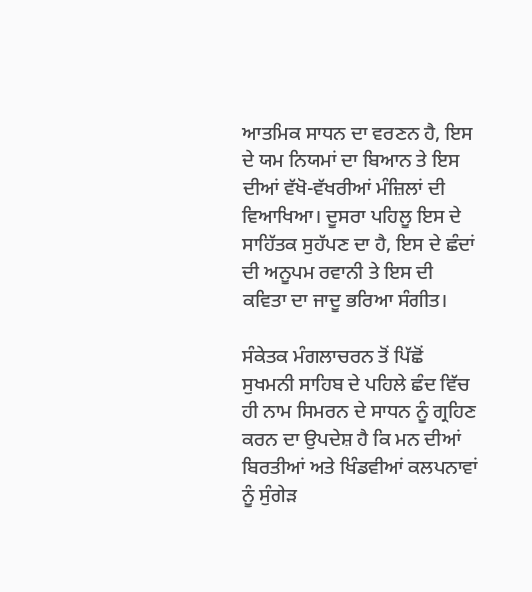ਆਤਮਿਕ ਸਾਧਨ ਦਾ ਵਰਣਨ ਹੈ, ਇਸ ਦੇ ਯਮ ਨਿਯਮਾਂ ਦਾ ਬਿਆਨ ਤੇ ਇਸ ਦੀਆਂ ਵੱਖੋ-ਵੱਖਰੀਆਂ ਮੰਜ਼ਿਲਾਂ ਦੀ ਵਿਆਖਿਆ। ਦੂਸਰਾ ਪਹਿਲੂ ਇਸ ਦੇ ਸਾਹਿੱਤਕ ਸੁਹੱਪਣ ਦਾ ਹੈ, ਇਸ ਦੇ ਛੰਦਾਂ ਦੀ ਅਨੂਪਮ ਰਵਾਨੀ ਤੇ ਇਸ ਦੀ ਕਵਿਤਾ ਦਾ ਜਾਦੂ ਭਰਿਆ ਸੰਗੀਤ।

ਸੰਕੇਤਕ ਮੰਗਲਾਚਰਨ ਤੋਂ ਪਿੱਛੋਂ ਸੁਖਮਨੀ ਸਾਹਿਬ ਦੇ ਪਹਿਲੇ ਛੰਦ ਵਿੱਚ ਹੀ ਨਾਮ ਸਿਮਰਨ ਦੇ ਸਾਧਨ ਨੂੰ ਗ੍ਰਹਿਣ ਕਰਨ ਦਾ ਉਪਦੇਸ਼ ਹੈ ਕਿ ਮਨ ਦੀਆਂ ਬਿਰਤੀਆਂ ਅਤੇ ਖਿੰਡਵੀਆਂ ਕਲਪਨਾਵਾਂ ਨੂੰ ਸੁੰਗੇੜ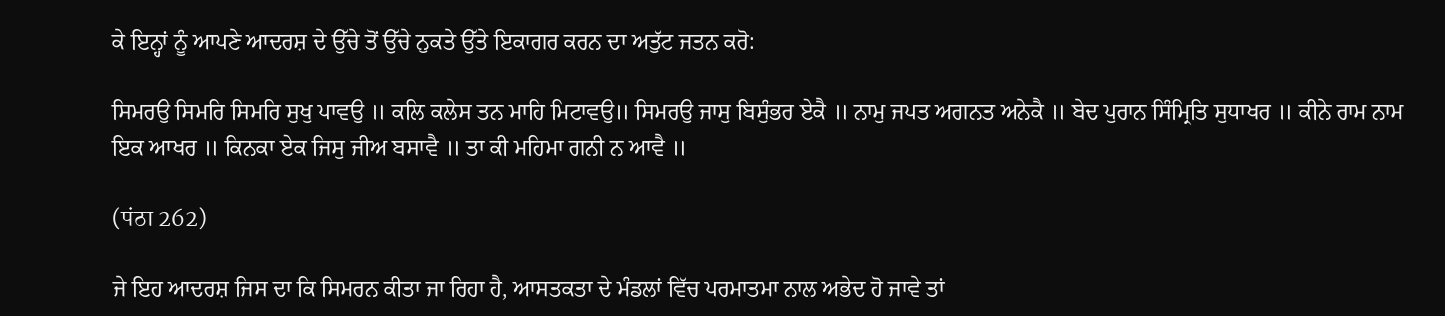ਕੇ ਇਨ੍ਹਾਂ ਨੂੰ ਆਪਣੇ ਆਦਰਸ਼ ਦੇ ਉੱਚੇ ਤੋਂ ਉੱਚੇ ਨੁਕਤੇ ਉੱਤੇ ਇਕਾਗਰ ਕਰਨ ਦਾ ਅਤੁੱਟ ਜਤਨ ਕਰੋ:

ਸਿਮਰਉ ਸਿਮਰਿ ਸਿਮਰਿ ਸੁਖੁ ਪਾਵਉ ॥ ਕਲਿ ਕਲੇਸ ਤਨ ਮਾਹਿ ਮਿਟਾਵਉ॥ ਸਿਮਰਉ ਜਾਸੁ ਬਿਸੁੰਭਰ ਏਕੈ ॥ ਨਾਮੁ ਜਪਤ ਅਗਨਤ ਅਨੇਕੈ ॥ ਬੇਦ ਪੁਰਾਨ ਸਿੰਮ੍ਰਿਤਿ ਸੁਧਾਖਰ ॥ ਕੀਨੇ ਰਾਮ ਨਾਮ ਇਕ ਆਖਰ ॥ ਕਿਨਕਾ ਏਕ ਜਿਸੁ ਜੀਅ ਬਸਾਵੈ ॥ ਤਾ ਕੀ ਮਹਿਮਾ ਗਨੀ ਨ ਆਵੈ ॥

(पंठा 262)

ਜੇ ਇਹ ਆਦਰਸ਼ ਜਿਸ ਦਾ ਕਿ ਸਿਮਰਨ ਕੀਤਾ ਜਾ ਰਿਹਾ ਹੈ, ਆਸਤਕਤਾ ਦੇ ਮੰਡਲਾਂ ਵਿੱਚ ਪਰਮਾਤਮਾ ਨਾਲ ਅਭੇਦ ਹੋ ਜਾਵੇ ਤਾਂ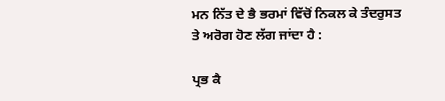ਮਨ ਨਿੱਤ ਦੇ ਭੈ ਭਰਮਾਂ ਵਿੱਚੋਂ ਨਿਕਲ ਕੇ ਤੰਦਰੁਸਤ ਤੇ ਅਰੋਗ ਹੋਣ ਲੱਗ ਜਾਂਦਾ ਹੈ :

ਪ੍ਰਭ ਕੈ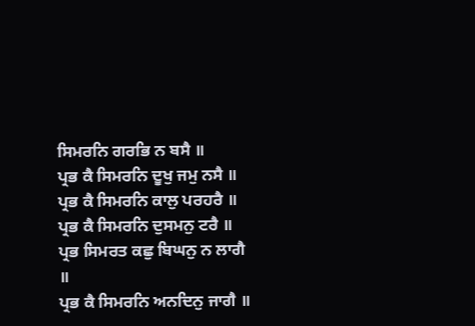ਸਿਮਰਨਿ ਗਰਭਿ ਨ ਬਸੈ ॥
ਪ੍ਰਭ ਕੈ ਸਿਮਰਨਿ ਦੂਖੁ ਜਮੁ ਨਸੈ ॥
ਪ੍ਰਭ ਕੈ ਸਿਮਰਨਿ ਕਾਲੁ ਪਰਹਰੈ ॥
ਪ੍ਰਭ ਕੈ ਸਿਮਰਨਿ ਦੁਸਮਨੁ ਟਰੈ ॥
ਪ੍ਰਭ ਸਿਮਰਤ ਕਛੁ ਬਿਘਨੁ ਨ ਲਾਗੈ ॥
ਪ੍ਰਭ ਕੈ ਸਿਮਰਨਿ ਅਨਦਿਨੁ ਜਾਗੈ ॥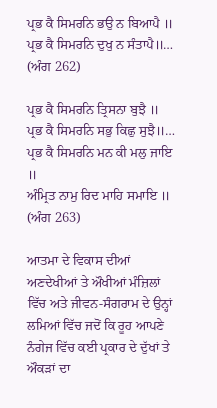ਪ੍ਰਭ ਕੈ ਸਿਮਰਨਿ ਭਉ ਨ ਬਿਆਪੈ ॥
ਪ੍ਰਭ ਕੈ ਸਿਮਰਨਿ ਦੁਖੁ ਨ ਸੰਤਾਪੈ॥…
(ਅੰਗ 262)

ਪ੍ਰਭ ਕੈ ਸਿਮਰਨਿ ਤ੍ਰਿਸਨਾ ਬੁਝੈ ॥
ਪ੍ਰਭ ਕੈ ਸਿਮਰਨਿ ਸਭੁ ਕਿਛੁ ਸੁਝੈ॥…
ਪ੍ਰਭ ਕੈ ਸਿਮਰਨਿ ਮਨ ਕੀ ਮਲੁ ਜਾਇ ॥
ਅੰਮ੍ਰਿਤ ਨਾਮੁ ਰਿਦ ਮਾਹਿ ਸਮਾਇ ॥ (ਅੰਗ 263)

ਆਤਮਾ ਦੇ ਵਿਕਾਸ ਦੀਆਂ ਅਣਦੇਖੀਆਂ ਤੇ ਔਖੀਆਂ ਮੰਜ਼ਿਲਾਂ ਵਿੱਚ ਅਤੇ ਜੀਵਨ-ਸੰਗਰਾਮ ਦੇ ਉਨ੍ਹਾਂ ਲਮਿਆਂ ਵਿੱਚ ਜਦੋਂ ਕਿ ਰੂਹ ਆਪਣੇ ਨੰਗੇਜ ਵਿੱਚ ਕਈ ਪ੍ਰਕਾਰ ਦੇ ਦੁੱਖਾਂ ਤੇ ਔਕੜਾਂ ਦਾ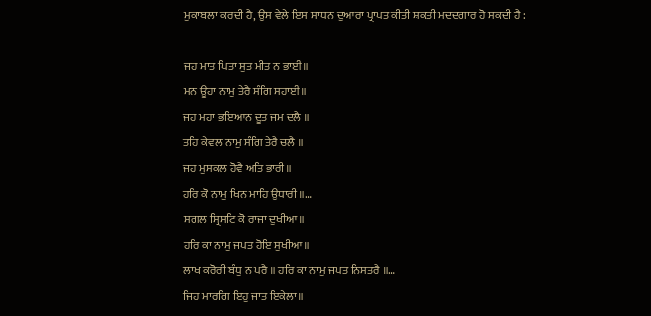ਮੁਕਾਬਲਾ ਕਰਦੀ ਹੈ, ਉਸ ਵੇਲੇ ਇਸ ਸਾਧਨ ਦੁਆਰਾ ਪ੍ਰਾਪਤ ਕੀਤੀ ਸ਼ਕਤੀ ਮਦਦਗਾਰ ਹੋ ਸਕਦੀ ਹੈ :

ਜਹ ਮਾਤ ਪਿਤਾ ਸੁਤ ਮੀਤ ਨ ਭਾਈ॥
ਮਨ ਊਹਾ ਨਾਮੁ ਤੇਰੈ ਸੰਗਿ ਸਹਾਈ॥
ਜਹ ਮਹਾ ਭਇਆਨ ਦੂਤ ਜਮ ਦਲੈ ॥
ਤਹਿ ਕੇਵਲ ਨਾਮੁ ਸੰਗਿ ਤੇਰੈ ਚਲੈ ॥
ਜਹ ਮੁਸਕਲ ਹੋਵੈ ਅਤਿ ਭਾਰੀ॥
ਹਰਿ ਕੋ ਨਾਮੁ ਖਿਨ ਮਾਹਿ ਉਧਾਰੀ ॥…
ਸਗਲ ਸ੍ਰਿਸਟਿ ਕੋ ਰਾਜਾ ਦੁਖੀਆ॥
ਹਰਿ ਕਾ ਨਾਮੁ ਜਪਤ ਹੋਇ ਸੁਖੀਆ॥
ਲਾਖ ਕਰੋਰੀ ਬੰਧੁ ਨ ਪਰੈ ॥ ਹਰਿ ਕਾ ਨਾਮੁ ਜਪਤ ਨਿਸਤਰੈ ॥…
ਜਿਹ ਮਾਰਗਿ ਇਹੁ ਜਾਤ ਇਕੇਲਾ॥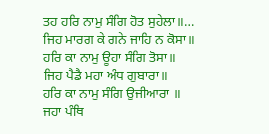ਤਹ ਹਰਿ ਨਾਮੁ ਸੰਗਿ ਹੋਤ ਸੁਹੇਲਾ॥…
ਜਿਹ ਮਾਰਗ ਕੇ ਗਨੇ ਜਾਹਿ ਨ ਕੋਸਾ॥
ਹਰਿ ਕਾ ਨਾਮੁ ਊਹਾ ਸੰਗਿ ਤੋਸਾ॥
ਜਿਹ ਪੈਡੈ ਮਹਾ ਅੰਧ ਗੁਬਾਰਾ॥
ਹਰਿ ਕਾ ਨਾਮੁ ਸੰਗਿ ਉਜੀਆਰਾ ॥
ਜਹਾ ਪੰਥਿ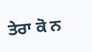ਤੇਰਾ ਕੋ ਨ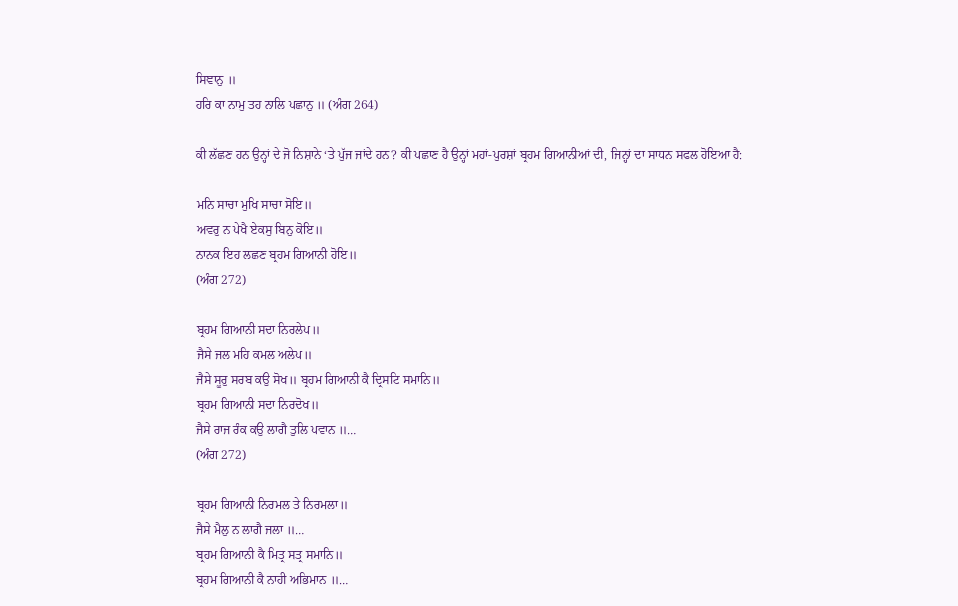ਸਿਞਾਨੁ ॥
ਹਰਿ ਕਾ ਨਾਮੁ ਤਹ ਨਾਲਿ ਪਛਾਨੁ ॥ (ਅੰਗ 264)

ਕੀ ਲੱਛਣ ਹਨ ਉਨ੍ਹਾਂ ਦੇ ਜੋ ਨਿਸ਼ਾਨੇ ‘ਤੇ ਪੁੱਜ ਜਾਂਦੇ ਹਨ? ਕੀ ਪਛਾਣ ਹੈ ਉਨ੍ਹਾਂ ਮਹਾਂ-ਪੁਰਸ਼ਾਂ ਬ੍ਰਹਮ ਗਿਆਨੀਆਂ ਦੀ, ਜਿਨ੍ਹਾਂ ਦਾ ਸਾਧਨ ਸਫਲ ਹੋਇਆ ਹੈ:

ਮਨਿ ਸਾਚਾ ਮੁਖਿ ਸਾਚਾ ਸੋਇ॥
ਅਵਰੁ ਨ ਪੇਖੈ ਏਕਸੁ ਬਿਨੁ ਕੋਇ॥
ਨਾਨਕ ਇਹ ਲਛਣ ਬ੍ਰਹਮ ਗਿਆਨੀ ਹੋਇ॥
(ਅੰਗ 272)

ਬ੍ਰਹਮ ਗਿਆਨੀ ਸਦਾ ਨਿਰਲੇਪ॥
ਜੈਸੇ ਜਲ ਮਹਿ ਕਮਲ ਅਲੇਪ॥
ਜੈਸੇ ਸੂਰੁ ਸਰਬ ਕਉ ਸੋਖ॥ ਬ੍ਰਹਮ ਗਿਆਨੀ ਕੈ ਦ੍ਰਿਸਟਿ ਸਮਾਨਿ॥
ਬ੍ਰਹਮ ਗਿਆਨੀ ਸਦਾ ਨਿਰਦੋਖ॥
ਜੈਸੇ ਰਾਜ ਰੰਕ ਕਉ ਲਾਗੈ ਤੁਲਿ ਪਵਾਨ ॥…
(ਅੰਗ 272)

ਬ੍ਰਹਮ ਗਿਆਨੀ ਨਿਰਮਲ ਤੇ ਨਿਰਮਲਾ॥
ਜੈਸੇ ਮੈਲੁ ਨ ਲਾਗੈ ਜਲਾ ॥…
ਬ੍ਰਹਮ ਗਿਆਨੀ ਕੈ ਮਿਤ੍ਰ ਸਤ੍ਰ ਸਮਾਨਿ॥
ਬ੍ਰਹਮ ਗਿਆਨੀ ਕੈ ਨਾਹੀ ਅਭਿਮਾਨ ॥…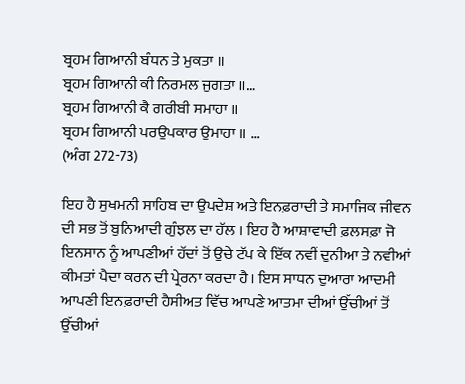ਬ੍ਰਹਮ ਗਿਆਨੀ ਬੰਧਨ ਤੇ ਮੁਕਤਾ ॥
ਬ੍ਰਹਮ ਗਿਆਨੀ ਕੀ ਨਿਰਮਲ ਜੁਗਤਾ ॥…
ਬ੍ਰਹਮ ਗਿਆਨੀ ਕੈ ਗਰੀਬੀ ਸਮਾਹਾ ॥
ਬ੍ਰਹਮ ਗਿਆਨੀ ਪਰਉਪਕਾਰ ਉਮਾਹਾ ॥ …
(ਅੰਗ 272-73)

ਇਹ ਹੈ ਸੁਖਮਨੀ ਸਾਹਿਬ ਦਾ ਉਪਦੇਸ਼ ਅਤੇ ਇਨਫ਼ਰਾਦੀ ਤੇ ਸਮਾਜਿਕ ਜੀਵਨ ਦੀ ਸਭ ਤੋਂ ਬੁਨਿਆਦੀ ਗੁੰਝਲ ਦਾ ਹੱਲ । ਇਹ ਹੈ ਆਸ਼ਾਵਾਦੀ ਫ਼ਲਸਫ਼ਾ ਜੋ ਇਨਸਾਨ ਨੂੰ ਆਪਣੀਆਂ ਹੱਦਾਂ ਤੋਂ ਉਚੇ ਟੱਪ ਕੇ ਇੱਕ ਨਵੀਂ ਦੁਨੀਆ ਤੇ ਨਵੀਆਂ ਕੀਮਤਾਂ ਪੈਦਾ ਕਰਨ ਦੀ ਪ੍ਰੇਰਨਾ ਕਰਦਾ ਹੈ। ਇਸ ਸਾਧਨ ਦੁਆਰਾ ਆਦਮੀ ਆਪਣੀ ਇਨਫ਼ਰਾਦੀ ਹੈਸੀਅਤ ਵਿੱਚ ਆਪਣੇ ਆਤਮਾ ਦੀਆਂ ਉੱਚੀਆਂ ਤੋਂ ਉੱਚੀਆਂ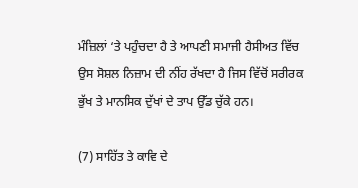ਮੰਜ਼ਿਲਾਂ ‘ਤੇ ਪਹੁੰਚਦਾ ਹੈ ਤੇ ਆਪਣੀ ਸਮਾਜੀ ਹੈਸੀਅਤ ਵਿੱਚ ਉਸ ਸੋਸ਼ਲ ਨਿਜ਼ਾਮ ਦੀ ਨੀਂਹ ਰੱਖਦਾ ਹੈ ਜਿਸ ਵਿੱਚੋਂ ਸਰੀਰਕ ਭੁੱਖ ਤੇ ਮਾਨਸਿਕ ਦੁੱਖਾਂ ਦੇ ਤਾਪ ਉੱਡ ਚੁੱਕੇ ਹਨ।

(7) ਸਾਹਿੱਤ ਤੇ ਕਾਵਿ ਦੇ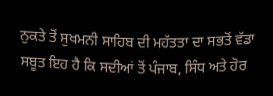ਨੁਕਤੇ ਤੋਂ ਸੁਖਮਨੀ ਸਾਹਿਬ ਦੀ ਮਹੱਤਤਾ ਦਾ ਸਭਤੋਂ ਵੱਡਾ ਸਬੂਤ ਇਹ ਹੈ ਕਿ ਸਦੀਆਂ ਤੋਂ ਪੰਜਾਬ, ਸਿੰਧ ਅਤੇ ਹੋਰ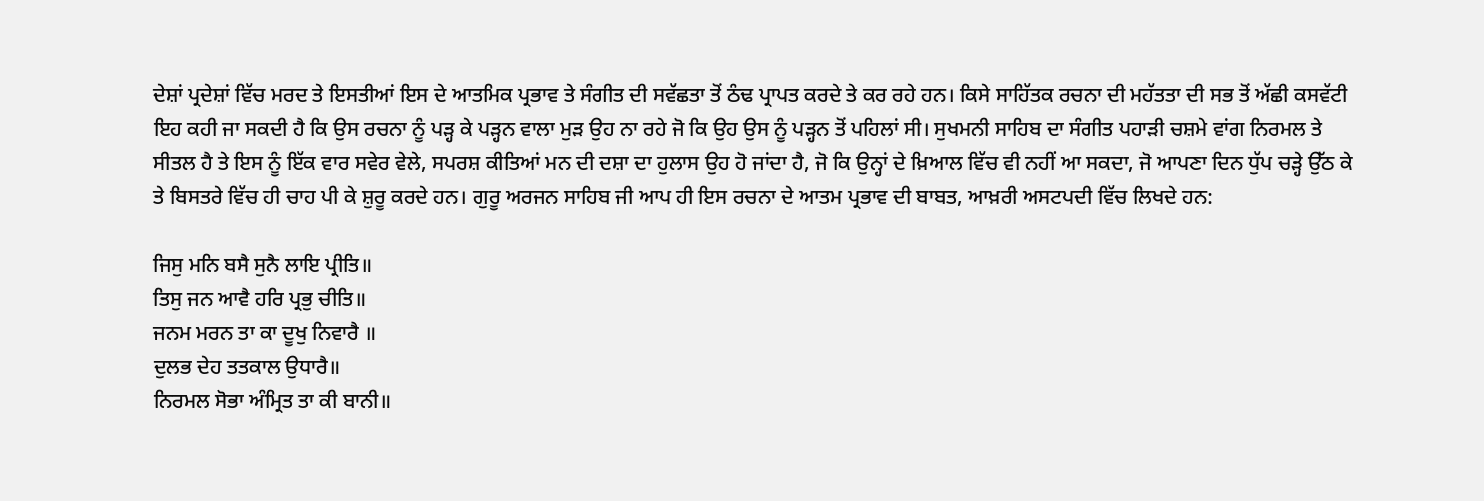ਦੇਸ਼ਾਂ ਪ੍ਰਦੇਸ਼ਾਂ ਵਿੱਚ ਮਰਦ ਤੇ ਇਸਤੀਆਂ ਇਸ ਦੇ ਆਤਮਿਕ ਪ੍ਰਭਾਵ ਤੇ ਸੰਗੀਤ ਦੀ ਸਵੱਛਤਾ ਤੋਂ ਠੰਢ ਪ੍ਰਾਪਤ ਕਰਦੇ ਤੇ ਕਰ ਰਹੇ ਹਨ। ਕਿਸੇ ਸਾਹਿੱਤਕ ਰਚਨਾ ਦੀ ਮਹੱਤਤਾ ਦੀ ਸਭ ਤੋਂ ਅੱਛੀ ਕਸਵੱਟੀ ਇਹ ਕਹੀ ਜਾ ਸਕਦੀ ਹੈ ਕਿ ਉਸ ਰਚਨਾ ਨੂੰ ਪੜ੍ਹ ਕੇ ਪੜ੍ਹਨ ਵਾਲਾ ਮੁੜ ਉਹ ਨਾ ਰਹੇ ਜੋ ਕਿ ਉਹ ਉਸ ਨੂੰ ਪੜ੍ਹਨ ਤੋਂ ਪਹਿਲਾਂ ਸੀ। ਸੁਖਮਨੀ ਸਾਹਿਬ ਦਾ ਸੰਗੀਤ ਪਹਾੜੀ ਚਸ਼ਮੇ ਵਾਂਗ ਨਿਰਮਲ ਤੇ ਸੀਤਲ ਹੈ ਤੇ ਇਸ ਨੂੰ ਇੱਕ ਵਾਰ ਸਵੇਰ ਵੇਲੇ, ਸਪਰਸ਼ ਕੀਤਿਆਂ ਮਨ ਦੀ ਦਸ਼ਾ ਦਾ ਹੁਲਾਸ ਉਹ ਹੋ ਜਾਂਦਾ ਹੈ, ਜੋ ਕਿ ਉਨ੍ਹਾਂ ਦੇ ਖ਼ਿਆਲ ਵਿੱਚ ਵੀ ਨਹੀਂ ਆ ਸਕਦਾ, ਜੋ ਆਪਣਾ ਦਿਨ ਧੁੱਪ ਚੜ੍ਹੇ ਉੱਠ ਕੇ ਤੇ ਬਿਸਤਰੇ ਵਿੱਚ ਹੀ ਚਾਹ ਪੀ ਕੇ ਸ਼ੁਰੂ ਕਰਦੇ ਹਨ। ਗੁਰੂ ਅਰਜਨ ਸਾਹਿਬ ਜੀ ਆਪ ਹੀ ਇਸ ਰਚਨਾ ਦੇ ਆਤਮ ਪ੍ਰਭਾਵ ਦੀ ਬਾਬਤ, ਆਖ਼ਰੀ ਅਸਟਪਦੀ ਵਿੱਚ ਲਿਖਦੇ ਹਨ:

ਜਿਸੁ ਮਨਿ ਬਸੈ ਸੁਨੈ ਲਾਇ ਪ੍ਰੀਤਿ॥
ਤਿਸੁ ਜਨ ਆਵੈ ਹਰਿ ਪ੍ਰਭੁ ਚੀਤਿ॥
ਜਨਮ ਮਰਨ ਤਾ ਕਾ ਦੂਖੁ ਨਿਵਾਰੈ ॥
ਦੁਲਭ ਦੇਹ ਤਤਕਾਲ ਉਧਾਰੈ॥
ਨਿਰਮਲ ਸੋਭਾ ਅੰਮ੍ਰਿਤ ਤਾ ਕੀ ਬਾਨੀ॥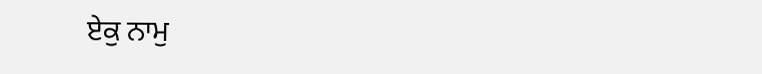ਏਕੁ ਨਾਮੁ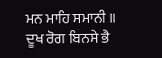ਮਨ ਮਾਹਿ ਸਮਾਨੀ ॥
ਦੂਖ ਰੋਗ ਬਿਨਸੇ ਭੈ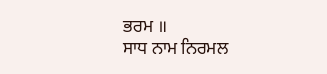ਭਰਮ ॥
ਸਾਧ ਨਾਮ ਨਿਰਮਲ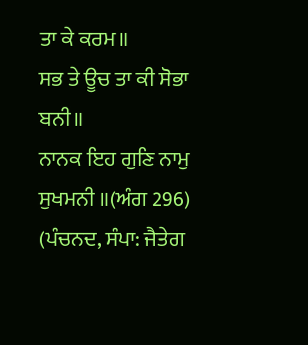ਤਾ ਕੇ ਕਰਮ॥
ਸਭ ਤੇ ਊਚ ਤਾ ਕੀ ਸੋਭਾ ਬਨੀ॥
ਨਾਨਕ ਇਹ ਗੁਣਿ ਨਾਮੁ ਸੁਖਮਨੀ ॥(ਅੰਗ 296)
(ਪੰਚਨਦ, ਸੰਪਾ: ਜੈਤੇਗ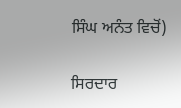ਸਿੰਘ ਅਨੰਤ ਵਿਚੋਂ)

ਸਿਰਦਾਰ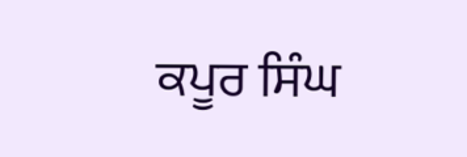ਕਪੂਰ ਸਿੰਘ